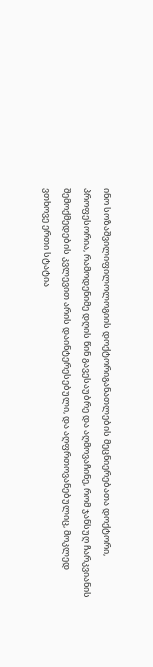ინო სოზაშვილიფილოლოგიის დოქტორიგანათლების მეცნიერებათა დოქტორი,
პროფესორია, რამოდენიმე დღის წინ გავესაუბრე და აღმოვაჩინე, რომ ჯანსუღ ჩარკვიანის შემოქმედების კვლევით არის დაინტერესებული, და აღფრთოვანებულიც, მოკლედ ვთხოვე ერთი სტატია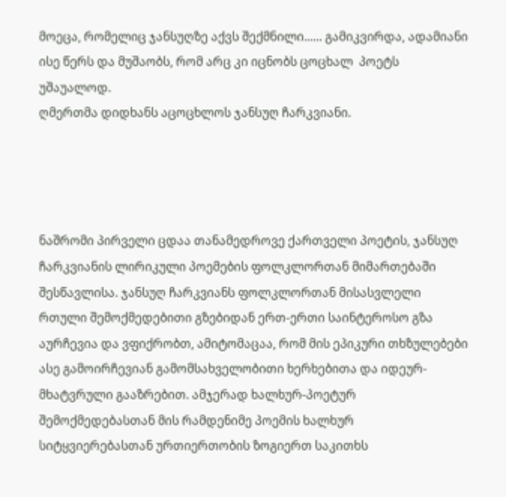მოეცა, რომელიც ჯანსუღზე აქვს შექმნილი...... გამიკვირდა, ადამიანი ისე წერს და მუშაობს, რომ არც კი იცნობს ცოცხალ  პოეტს უშაუალოდ.
ღმერთმა დიდხანს აცოცხლოს ჯანსუღ ჩარკვიანი.




ნაშრომი პირველი ცდაა თანამედროვე ქართველი პოეტის, ჯანსუღ ჩარკვიანის ლირიკული პოემების ფოლკლორთან მიმართებაში შესწავლისა. ჯანსუღ ჩარკვიანს ფოლკლორთან მისასვლელი რთული შემოქმედებითი გზებიდან ერთ-ერთი საინტეროსო გზა აურჩევია და ვფიქრობთ, ამიტომაცაა, რომ მის ეპიკური თხზულებები ასე გამოირჩევიან გამომსახველობითი ხერხებითა და იდეურ-მხატვრული გააზრებით. ამჯერად ხალხურ-პოეტურ შემოქმედებასთან მის რამდენიმე პოემის ხალხურ სიტყვიერებასთან ურთიერთობის ზოგიერთ საკითხს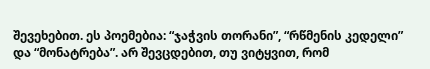შევეხებით. ეს პოემებია: “ჯაჭვის თორანი”, “რწმენის კედელი” და “მონატრება”. არ შევცდებით, თუ ვიტყვით, რომ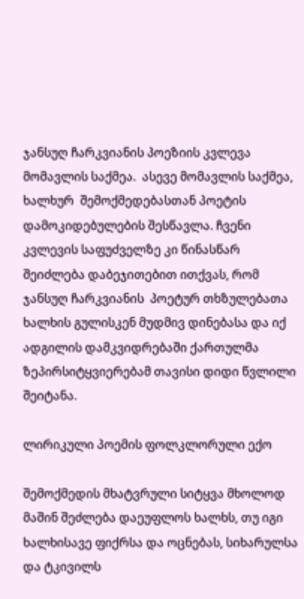ჯანსუღ ჩარკვიანის პოეზიის კვლევა მომავლის საქმეა.  ასევე მომავლის საქმეა, ხალხურ  შემოქმედებასთან პოეტის დამოკიდებულების შესწავლა. ჩვენი კვლევის საფუძველზე კი წინასწარ შეიძლება დაბეჯითებით ითქვას, რომ ჯანსუღ ჩარკვიანის  პოეტურ თხზულებათა ხალხის გულისკენ მუდმივ დინებასა და იქ  ადგილის დამკვიდრებაში ქართულმა ზეპირსიტყვიერებამ თავისი დიდი წვლილი შეიტანა.

ლირიკული პოემის ფოლკლორული ექო

შემოქმედის მხატვრული სიტყვა მხოლოდ მაშინ შეძლება დაეუფლოს ხალხს, თუ იგი ხალხისავე ფიქრსა და ოცნებას, სიხარულსა და ტკივილს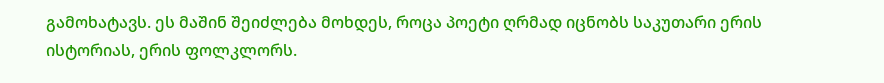გამოხატავს. ეს მაშინ შეიძლება მოხდეს, როცა პოეტი ღრმად იცნობს საკუთარი ერის ისტორიას, ერის ფოლკლორს.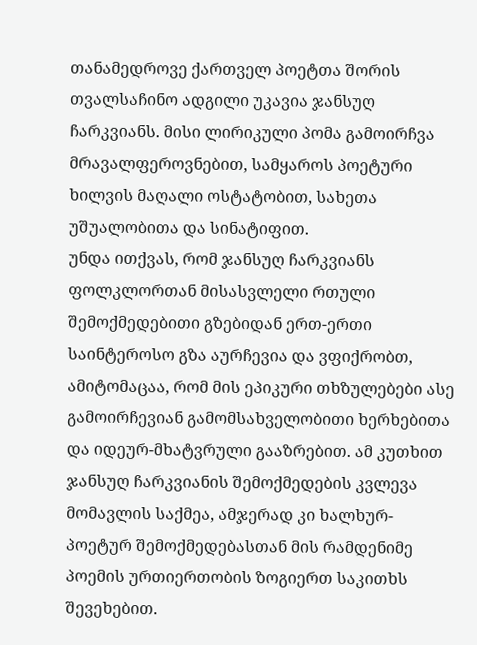თანამედროვე ქართველ პოეტთა შორის თვალსაჩინო ადგილი უკავია ჯანსუღ ჩარკვიანს. მისი ლირიკული პომა გამოირჩვა მრავალფეროვნებით, სამყაროს პოეტური ხილვის მაღალი ოსტატობით, სახეთა უშუალობითა და სინატიფით.
უნდა ითქვას, რომ ჯანსუღ ჩარკვიანს ფოლკლორთან მისასვლელი რთული შემოქმედებითი გზებიდან ერთ-ერთი საინტეროსო გზა აურჩევია და ვფიქრობთ, ამიტომაცაა, რომ მის ეპიკური თხზულებები ასე გამოირჩევიან გამომსახველობითი ხერხებითა და იდეურ-მხატვრული გააზრებით. ამ კუთხით ჯანსუღ ჩარკვიანის შემოქმედების კვლევა მომავლის საქმეა, ამჯერად კი ხალხურ-პოეტურ შემოქმედებასთან მის რამდენიმე პოემის ურთიერთობის ზოგიერთ საკითხს შევეხებით.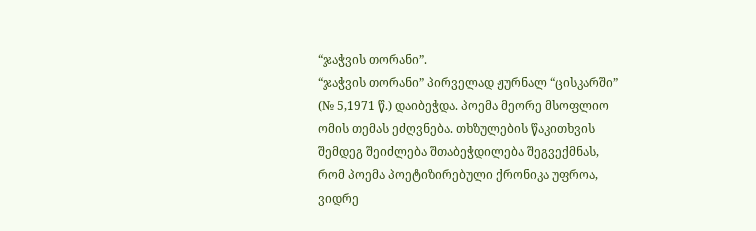“ჯაჭვის თორანი”.
“ჯაჭვის თორანი” პირველად ჟურნალ “ცისკარში” (№ 5,1971 წ.) დაიბეჭდა. პოემა მეორე მსოფლიო ომის თემას ეძღვნება. თხზულების წაკითხვის შემდეგ შეიძლება შთაბეჭდილება შეგვექმნას, რომ პოემა პოეტიზირებული ქრონიკა უფროა, ვიდრე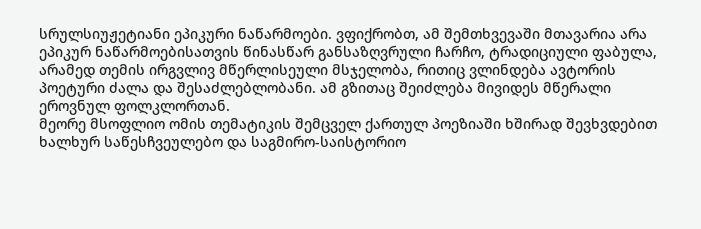სრულსიუჟეტიანი ეპიკური ნაწარმოები. ვფიქრობთ, ამ შემთხვევაში მთავარია არა ეპიკურ ნაწარმოებისათვის წინასწარ განსაზღვრული ჩარჩო, ტრადიციული ფაბულა, არამედ თემის ირგვლივ მწერლისეული მსჯელობა, რითიც ვლინდება ავტორის პოეტური ძალა და შესაძლებლობანი. ამ გზითაც შეიძლება მივიდეს მწერალი ეროვნულ ფოლკლორთან.
მეორე მსოფლიო ომის თემატიკის შემცველ ქართულ პოეზიაში ხშირად შევხვდებით ხალხურ საწესჩვეულებო და საგმირო-საისტორიო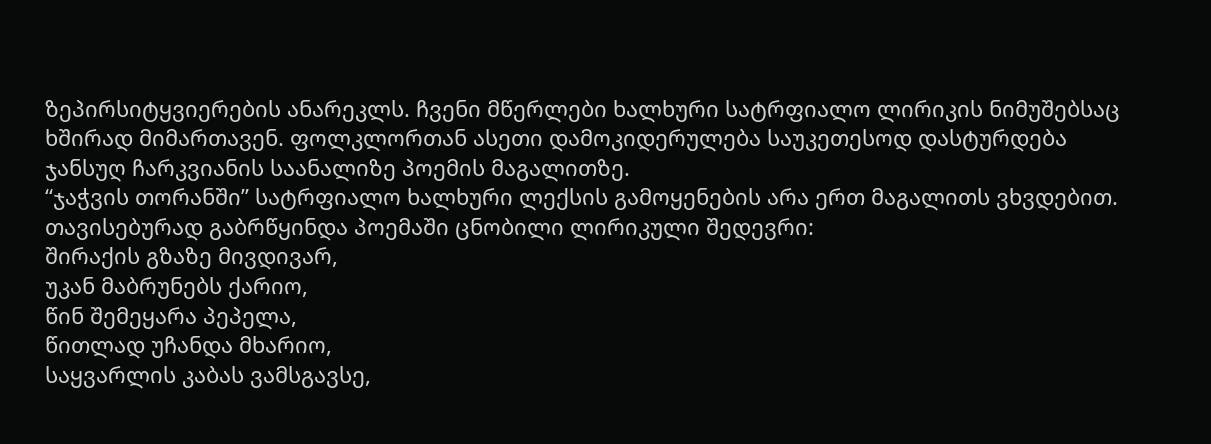ზეპირსიტყვიერების ანარეკლს. ჩვენი მწერლები ხალხური სატრფიალო ლირიკის ნიმუშებსაც ხშირად მიმართავენ. ფოლკლორთან ასეთი დამოკიდერულება საუკეთესოდ დასტურდება ჯანსუღ ჩარკვიანის საანალიზე პოემის მაგალითზე.
“ჯაჭვის თორანში” სატრფიალო ხალხური ლექსის გამოყენების არა ერთ მაგალითს ვხვდებით. თავისებურად გაბრწყინდა პოემაში ცნობილი ლირიკული შედევრი:
შირაქის გზაზე მივდივარ,
უკან მაბრუნებს ქარიო,
წინ შემეყარა პეპელა,
წითლად უჩანდა მხარიო,
საყვარლის კაბას ვამსგავსე,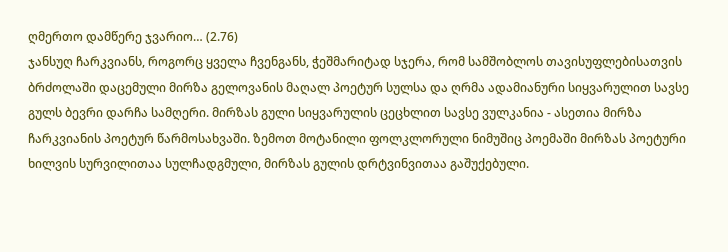ღმერთო დამწერე ჯვარიო… (2.76)
ჯანსუღ ჩარკვიანს, როგორც ყველა ჩვენგანს, ჭეშმარიტად სჯერა, რომ სამშობლოს თავისუფლებისათვის ბრძოლაში დაცემული მირზა გელოვანის მაღალ პოეტურ სულსა და ღრმა ადამიანური სიყვარულით სავსე გულს ბევრი დარჩა სამღერი. მირზას გული სიყვარულის ცეცხლით სავსე ვულკანია - ასეთია მირზა ჩარკვიანის პოეტურ წარმოსახვაში. ზემოთ მოტანილი ფოლკლორული ნიმუშიც პოემაში მირზას პოეტური ხილვის სურვილითაა სულჩადგმული, მირზას გულის დრტვინვითაა გაშუქებული.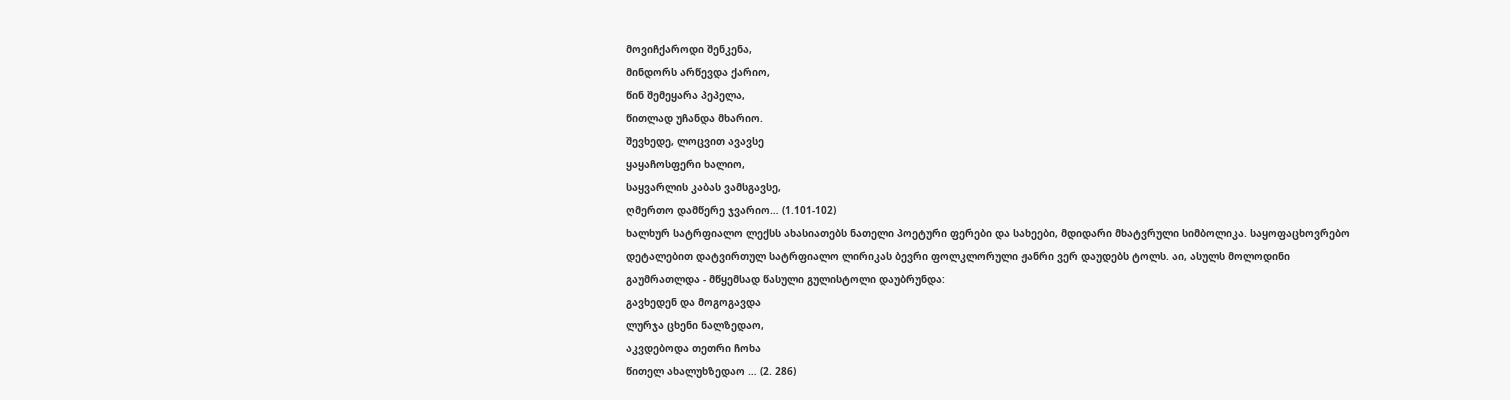მოვიჩქაროდი შენკენა,
მინდორს არწევდა ქარიო,
წინ შემეყარა პეპელა,
წითლად უჩანდა მხარიო.
შევხედე, ლოცვით ავავსე
ყაყაჩოსფერი ხალიო,
საყვარლის კაბას ვამსგავსე,
ღმერთო დამწერე ჯვარიო… (1.101-102)
ხალხურ სატრფიალო ლექსს ახასიათებს ნათელი პოეტური ფერები და სახეები, მდიდარი მხატვრული სიმბოლიკა. საყოფაცხოვრებო დეტალებით დატვირთულ სატრფიალო ლირიკას ბევრი ფოლკლორული ჟანრი ვერ დაუდებს ტოლს. აი, ასულს მოლოდინი გაუმრათლდა - მწყემსად წასული გულისტოლი დაუბრუნდა:
გავხედენ და მოგოგავდა
ლურჯა ცხენი ნალზედაო,
აკვდებოდა თეთრი ჩოხა
წითელ ახალუხზედაო … (2. 286)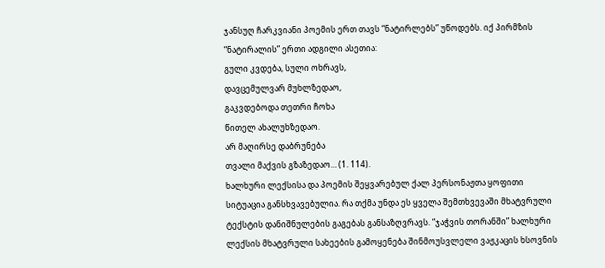ჯანსუღ ჩარკვიანი პოემის ერთ თავს “ნატირლებს” უწოდებს. იქ პირმზის “ნატირალის” ერთი ადგილი ასეთია:
გული კვდება, სული ოხრავს,
დავცემულვარ მუხლზედაო,
გაკვდებოდა თეთრი ჩოხა
წითელ ახალუხზედაო.
არ მაღირსე დაბრუნება
თვალი მაქვის გზაზედაო… (1. 114).
ხალხური ლექსისა და პოემის შეყვარებულ ქალ პერსონაჟთა ყოფითი სიტუაცია განსხვავებულია. რა თქმა უნდა ეს ყველა შემთხვევაში მხატვრული ტექსტის დანიშნულების გაგებას განსაზღვრავს. “ჯაჭვის თორანში” ხალხური ლექსის მხატვრული სახეების გამოყენება შინმოუსვლელი ვაჟკაცის ხსოვნის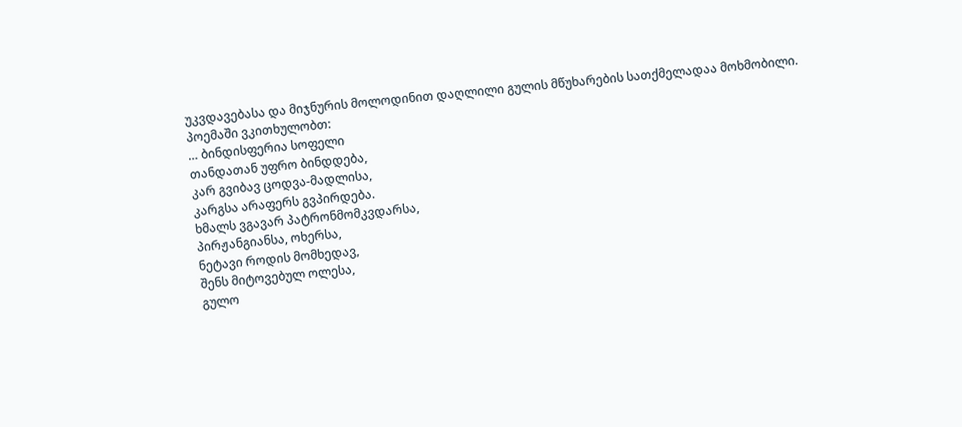უკვდავებასა და მიჯნურის მოლოდინით დაღლილი გულის მწუხარების სათქმელადაა მოხმობილი.
პოემაში ვკითხულობთ:
… ბინდისფერია სოფელი
თანდათან უფრო ბინდდება,
კარ გვიბავ ცოდვა-მადლისა,
კარგსა არაფერს გვპირდება.
ხმალს ვგავარ პატრონმომკვდარსა,
პირჟანგიანსა, ოხერსა,
ნეტავი როდის მომხედავ,
შენს მიტოვებულ ოლესა,
გულო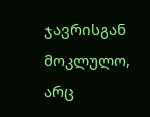ჯავრისგან მოკლულო,
არც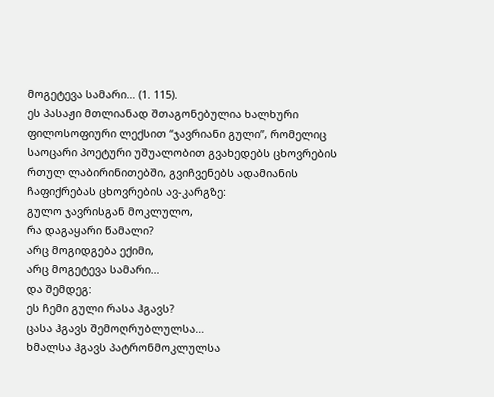მოგეტევა სამარი… (1. 115).
ეს პასაჟი მთლიანად შთაგონებულია ხალხური ფილოსოფიური ლექსით “ჯავრიანი გული”, რომელიც საოცარი პოეტური უშუალობით გვახედებს ცხოვრების რთულ ლაბირინითებში, გვიჩვენებს ადამიანის ჩაფიქრებას ცხოვრების ავ-კარგზე:
გულო ჯავრისგან მოკლულო,
რა დაგაყარი წამალი?
არც მოგიდგება ექიმი,
არც მოგეტევა სამარი…
და შემდეგ:
ეს ჩემი გული რასა ჰგავს?
ცასა ჰგავს შემოღრუბლულსა…
ხმალსა ჰგავს პატრონმოკლულსა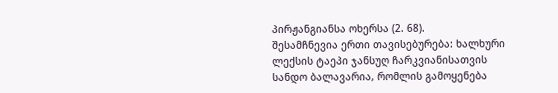პირჟანგიანსა ოხერსა (2. 68).
შესამჩნევია ერთი თავისებურება: ხალხური ლექსის ტაეპი ჯანსუღ ჩარკვიანისათვის სანდო ბალავარია, რომლის გამოყენება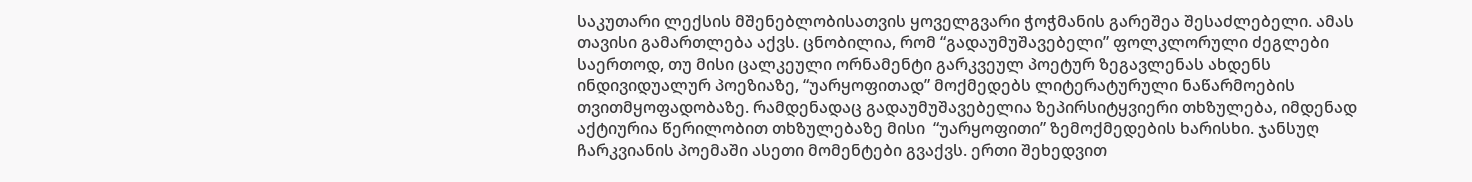საკუთარი ლექსის მშენებლობისათვის ყოველგვარი ჭოჭმანის გარეშეა შესაძლებელი. ამას თავისი გამართლება აქვს. ცნობილია, რომ “გადაუმუშავებელი” ფოლკლორული ძეგლები საერთოდ, თუ მისი ცალკეული ორნამენტი გარკვეულ პოეტურ ზეგავლენას ახდენს ინდივიდუალურ პოეზიაზე, “უარყოფითად” მოქმედებს ლიტერატურული ნაწარმოების თვითმყოფადობაზე. რამდენადაც გადაუმუშავებელია ზეპირსიტყვიერი თხზულება, იმდენად აქტიურია წერილობით თხზულებაზე მისი  “უარყოფითი” ზემოქმედების ხარისხი. ჯანსუღ ჩარკვიანის პოემაში ასეთი მომენტები გვაქვს. ერთი შეხედვით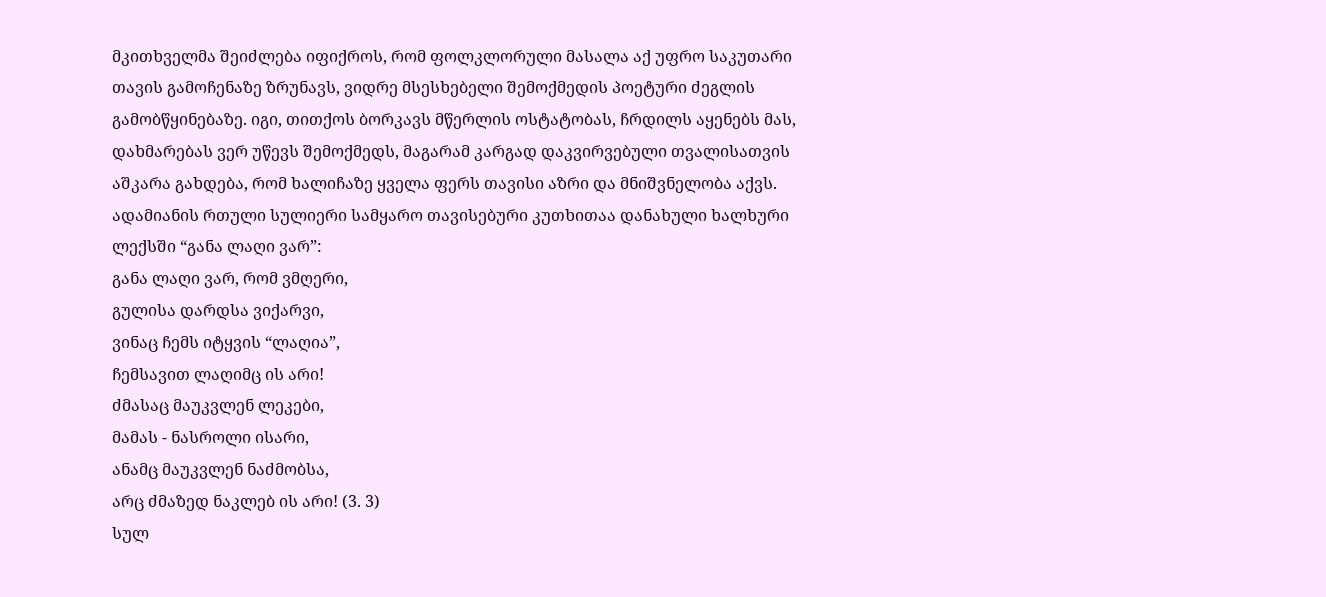მკითხველმა შეიძლება იფიქროს, რომ ფოლკლორული მასალა აქ უფრო საკუთარი თავის გამოჩენაზე ზრუნავს, ვიდრე მსესხებელი შემოქმედის პოეტური ძეგლის გამობწყინებაზე. იგი, თითქოს ბორკავს მწერლის ოსტატობას, ჩრდილს აყენებს მას, დახმარებას ვერ უწევს შემოქმედს, მაგარამ კარგად დაკვირვებული თვალისათვის აშკარა გახდება, რომ ხალიჩაზე ყველა ფერს თავისი აზრი და მნიშვნელობა აქვს.
ადამიანის რთული სულიერი სამყარო თავისებური კუთხითაა დანახული ხალხური ლექსში “განა ლაღი ვარ”:
განა ლაღი ვარ, რომ ვმღერი,
გულისა დარდსა ვიქარვი,
ვინაც ჩემს იტყვის “ლაღია”,
ჩემსავით ლაღიმც ის არი!
ძმასაც მაუკვლენ ლეკები,
მამას - ნასროლი ისარი,
ანამც მაუკვლენ ნაძმობსა,
არც ძმაზედ ნაკლებ ის არი! (3. 3)
სულ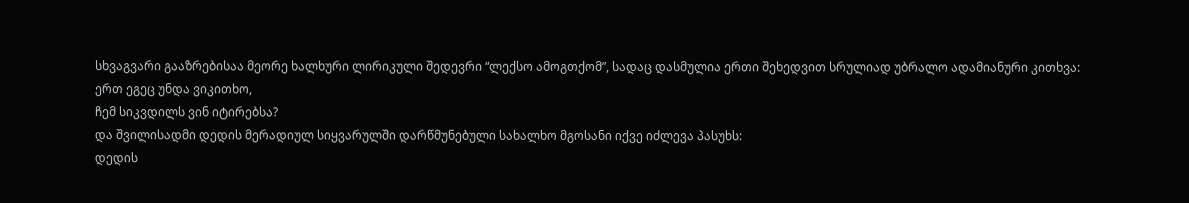სხვაგვარი გააზრებისაა მეორე ხალხური ლირიკული შედევრი “ლექსო ამოგთქომ”, სადაც დასმულია ერთი შეხედვით სრულიად უბრალო ადამიანური კითხვა:
ერთ ეგეც უნდა ვიკითხო,
ჩემ სიკვდილს ვინ იტირებსა?
და შვილისადმი დედის მერადიულ სიყვარულში დარწმუნებული სახალხო მგოსანი იქვე იძლევა პასუხს:
დედის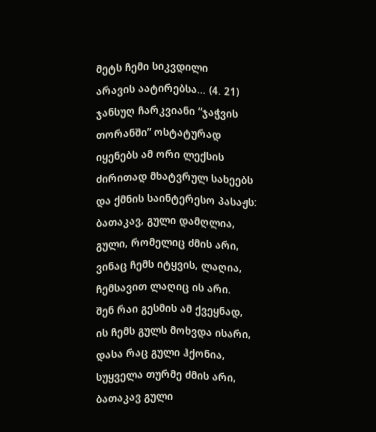მეტს ჩემი სიკვდილი
არავის აატირებსა… (4. 21)
ჯანსუღ ჩარკვიანი “ჯაჭვის თორანში” ოსტატურად იყენებს ამ ორი ლექსის ძირითად მხატვრულ სახეებს და ქმნის საინტერესო პასაჟს:
ბათაკავ, გული დამღლია,
გული, რომელიც ძმის არი,
ვინაც ჩემს იტყვის, ლაღია,
ჩემსავით ლაღიც ის არი.
შენ რაი გესმის ამ ქვეყნად,
ის ჩემს გულს მოხვდა ისარი,
დასა რაც გული ჰქონია,
სუყველა თურმე ძმის არი,
ბათაკავ გული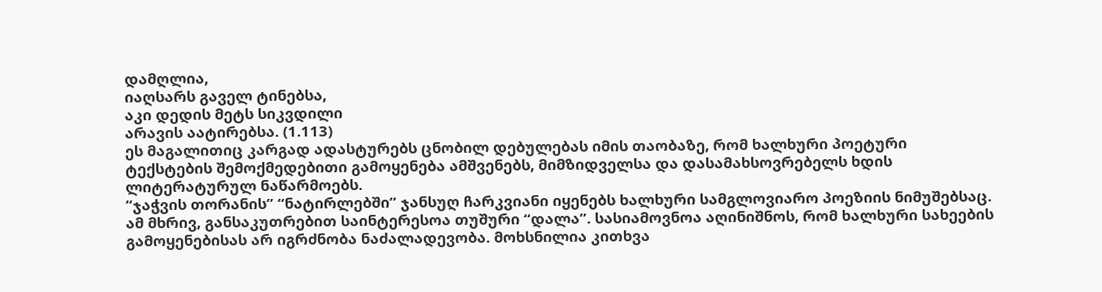დამღლია,
იაღსარს გაველ ტინებსა,
აკი დედის მეტს სიკვდილი
არავის აატირებსა. (1.113)
ეს მაგალითიც კარგად ადასტურებს ცნობილ დებულებას იმის თაობაზე, რომ ხალხური პოეტური ტექსტების შემოქმედებითი გამოყენება ამშვენებს, მიმზიდველსა და დასამახსოვრებელს ხდის ლიტერატურულ ნაწარმოებს.
“ჯაჭვის თორანის” “ნატირლებში” ჯანსუღ ჩარკვიანი იყენებს ხალხური სამგლოვიარო პოეზიის ნიმუშებსაც. ამ მხრივ, განსაკუთრებით საინტერესოა თუშური “დალა”. სასიამოვნოა აღინიშნოს, რომ ხალხური სახეების გამოყენებისას არ იგრძნობა ნაძალადევობა. მოხსნილია კითხვა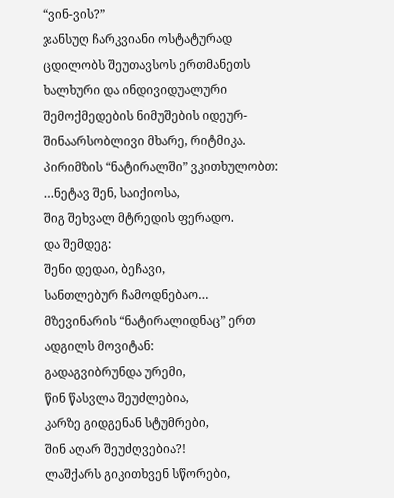“ვინ-ვის?”
ჯანსუღ ჩარკვიანი ოსტატურად ცდილობს შეუთავსოს ერთმანეთს ხალხური და ინდივიდუალური შემოქმედების ნიმუშების იდეურ-შინაარსობლივი მხარე, რიტმიკა. პირიმზის “ნატირალში” ვკითხულობთ:
…ნეტავ შენ, საიქიოსა,
შიგ შეხვალ მტრედის ფერადო.
და შემდეგ:
შენი დედაი, ბეჩავი,
სანთლებურ ჩამოდნებაო…
მზევინარის “ნატირალიდნაც” ერთ ადგილს მოვიტან:
გადაგვიბრუნდა ურემი,
წინ წასვლა შეუძლებია,
კარზე გიდგენან სტუმრები,
შინ აღარ შეუძღვებია?!
ლაშქარს გიკითხვენ სწორები,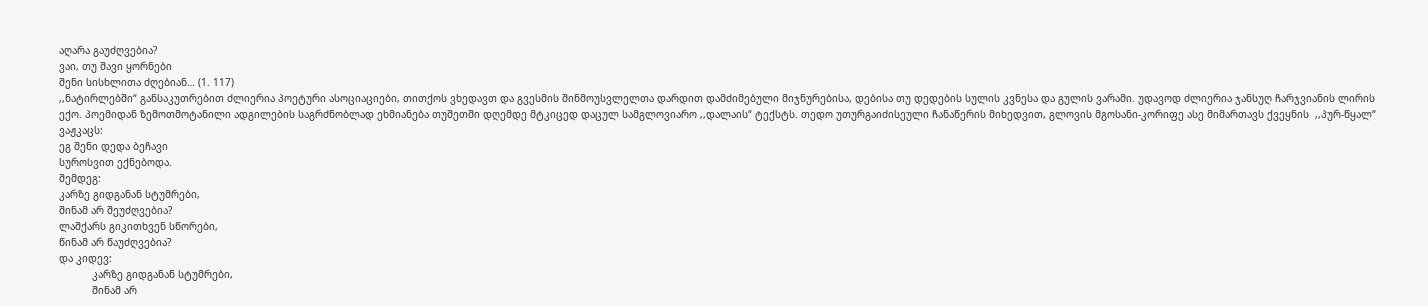აღარა გაუძღვებია?
ვაი, თუ შავი ყორნები
შენი სისხლითა ძღებიან… (1. 117)
,,ნატირლებში“ განსაკუთრებით ძლიერია პოეტური ასოციაციები, თითქოს ვხედავთ და გვესმის შინმოუსვლელთა დარდით დამძიმებული მიჯნურებისა, დებისა თუ დედების სულის კვნესა და გულის ვარამი. უდავოდ ძლიერია ჯანსუღ ჩარჯვიანის ლირის ექო. პოემიდან ზემოთმოტანილი ადგილების საგრძნობლად ეხმიანება თუშეთში დღემდე მტკიცედ დაცულ სამგლოვიარო ,,დალაის“ ტექსტს. თედო უთურგაიძისეული ჩანაწერის მიხედვით, გლოვის მგოსანი-კორიფე ასე მიმართავს ქვეყნის  ,,პურ-წყალ“ ვაჟკაცს:
ეგ შენი დედა ბეჩავი
სუროსვით ექნებოდა.
შემდეგ:
კარზე გიდგანან სტუმრები,
შინამ არ შეუძღვებია?
ლაშქარს გიკითხვენ სწორები,
წინამ არ წაუძღვებია?
და კიდევ:
           კარზე გიდგანან სტუმრები,
           შინამ არ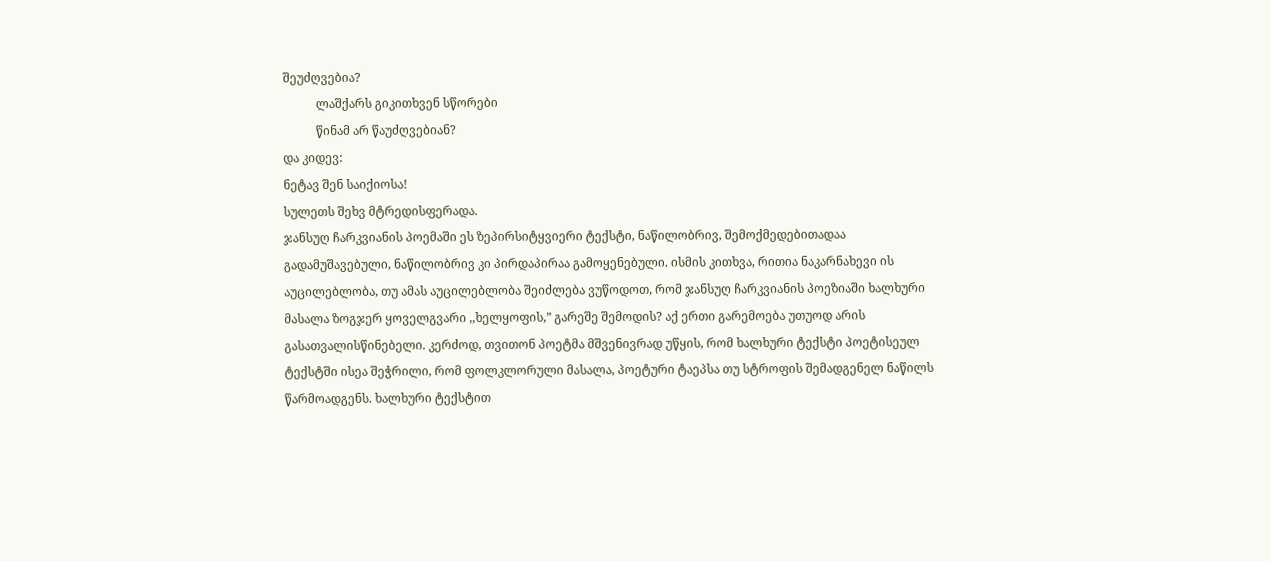შეუძღვებია?
           ლაშქარს გიკითხვენ სწორები
           წინამ არ წაუძღვებიან?
და კიდევ:
ნეტავ შენ საიქიოსა!
სულეთს შეხვ მტრედისფერადა.
ჯანსუღ ჩარკვიანის პოემაში ეს ზეპირსიტყვიერი ტექსტი, ნაწილობრივ, შემოქმედებითადაა გადამუშავებული, ნაწილობრივ კი პირდაპირაა გამოყენებული. ისმის კითხვა, რითია ნაკარნახევი ის აუცილებლობა, თუ ამას აუცილებლობა შეიძლება ვუწოდოთ, რომ ჯანსუღ ჩარკვიანის პოეზიაში ხალხური მასალა ზოგჯერ ყოველგვარი ,,ხელყოფის,” გარეშე შემოდის? აქ ერთი გარემოება უთუოდ არის გასათვალისწინებელი. კერძოდ, თვითონ პოეტმა მშვენივრად უწყის, რომ ხალხური ტექსტი პოეტისეულ ტექსტში ისეა შეჭრილი, რომ ფოლკლორული მასალა, პოეტური ტაეპსა თუ სტროფის შემადგენელ ნაწილს წარმოადგენს. ხალხური ტექსტით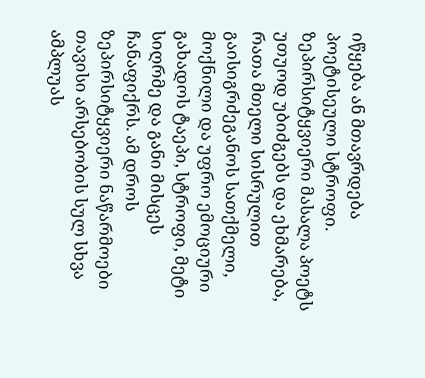იწყება ან მთავრდება პოეტისეული სტროფი. ზეპირსიტყვიერი მასალა პოეტს უთუოდ უბიძგებს და ეხმარება, რათა მთელი სისრულით გაისიგრძეგანოს სათქმელი, მოქნილი და უფრო ემოციური გახადოს ტაეპი, სტროფი, მეტი სიღრმე და განი მისცეს ჩანაფიქრს. ამ დროს ზეპირსიტყვიერი ნაწარმოები თავისი არსებობის სულ სხვა ამპლუას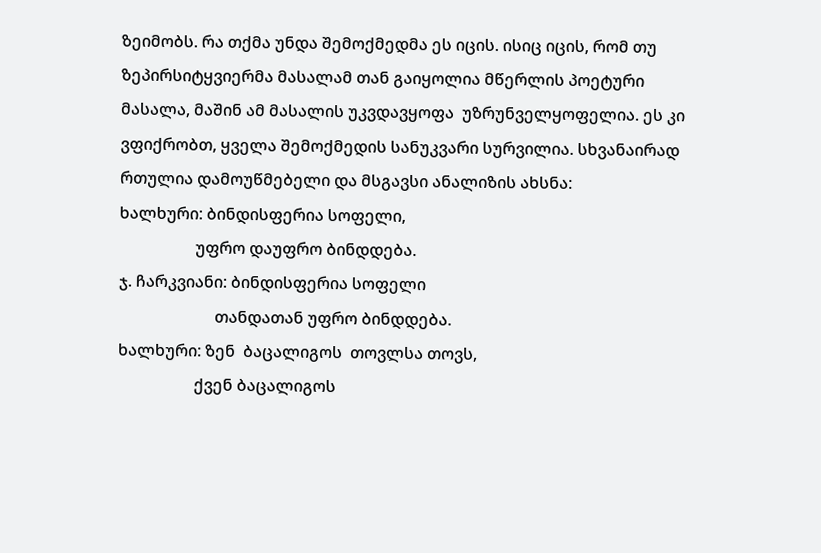ზეიმობს. რა თქმა უნდა შემოქმედმა ეს იცის. ისიც იცის, რომ თუ ზეპირსიტყვიერმა მასალამ თან გაიყოლია მწერლის პოეტური მასალა, მაშინ ამ მასალის უკვდავყოფა  უზრუნველყოფელია. ეს კი ვფიქრობთ, ყველა შემოქმედის სანუკვარი სურვილია. სხვანაირად რთულია დამოუწმებელი და მსგავსი ანალიზის ახსნა:
ხალხური: ბინდისფერია სოფელი,
                   უფრო დაუფრო ბინდდება.
ჯ. ჩარკვიანი: ბინდისფერია სოფელი
                        თანდათან უფრო ბინდდება.
ხალხური: ზენ  ბაცალიგოს  თოვლსა თოვს,
                   ქვენ ბაცალიგოს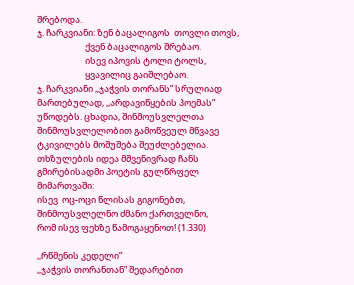შრებოდა.
ჯ. ჩარკვიანი: ზენ ბაცალიგოს  თოვლი თოვს,
                        ქვენ ბაცალიგოს შრებაო.
                        ისევ იპოვის ტოლი ტოლს,
                        ყვავილიც გაიშლებაო.
ჯ. ჩარკვიანი ,,ჯაჭვის თორანს” სრულიად მართებულად, ,,არდავიწყების პოემას” უწოდებს. ცხადია, შინმოუსვლელთა შინმოუსვლელობით გამოწვეულ მწვავე ტკივილებს მოშუშება შეუძლებელია. თხზულების იდეა მშვენივრად ჩანს გმირებისადმი პოეტის გულწრფელ მიმართვაში:
ისევ  ოც-ოცი წლისას გიგონებთ,
შინმოუსვლელნო ძმანო ქართველნო,
რომ ისევ ფეხზე წამოგაყენოთ! (1.330)

,,რწმენის კედელი”
,,ჯაჭვის თორანთან” შედარებით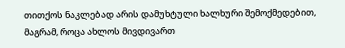თითქოს ნაკლებად არის დამუხტული ხალხური შემოქმედებით, მაგრამ, როცა ახლოს მივდივართ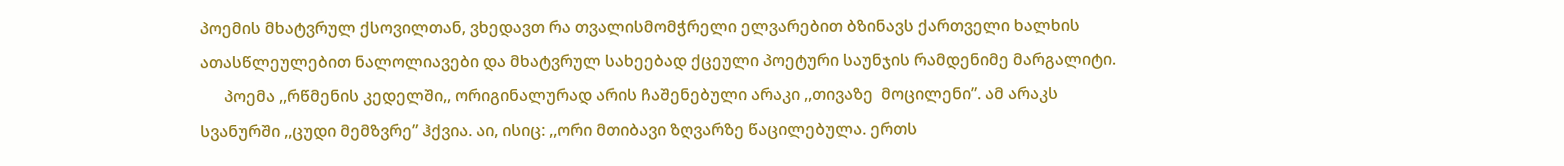პოემის მხატვრულ ქსოვილთან, ვხედავთ რა თვალისმომჭრელი ელვარებით ბზინავს ქართველი ხალხის ათასწლეულებით ნალოლიავები და მხატვრულ სახეებად ქცეული პოეტური საუნჯის რამდენიმე მარგალიტი.
      პოემა ,,რწმენის კედელში,, ორიგინალურად არის ჩაშენებული არაკი ,,თივაზე  მოცილენი”. ამ არაკს სვანურში ,,ცუდი მემზვრე” ჰქვია. აი, ისიც: ,,ორი მთიბავი ზღვარზე წაცილებულა. ერთს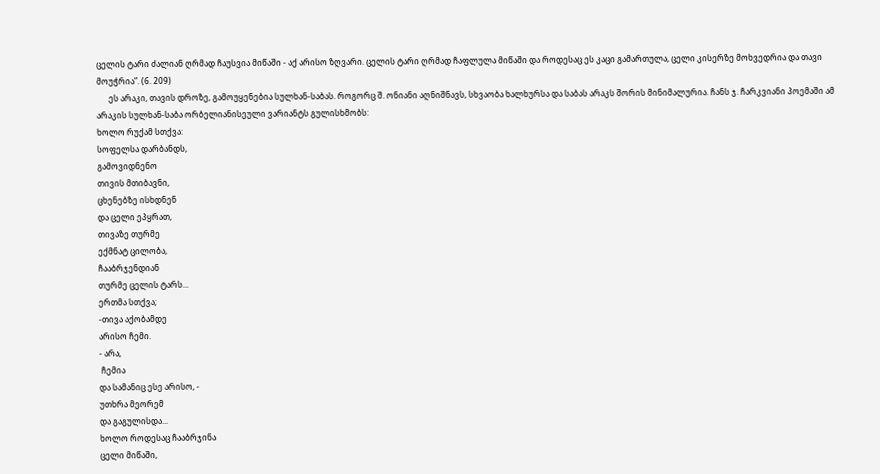ცელის ტარი ძალიან ღრმად ჩაუსვია მიწაში - აქ არისო ზღვარი. ცელის ტარი ღრმად ჩაფლულა მიწაში და როდესაც ეს კაცი გამართულა, ცელი კისერზე მოხვედრია და თავი მოუჭრია”. (6. 209)
      ეს არაკი, თავის დროზე, გამოუყენებია სულხან-საბას. როგორც შ. ონიანი აღნიშნავს, სხვაობა ხალხურსა და საბას არაკს შორის მინიმალურია. ჩანს ჯ. ჩარკვიანი პოემაში ამ არაკის სულხან-საბა ორბელიანისეული ვარიანტს გულისხმობს:
ხოლო რუქამ სთქვა:
სოფელსა დარბანდს,
გამოვიდნენო
თივის მთიბავნი,
ცხენებზე ისხდნენ
და ცელი ეპყრათ,
თივაზე თურმე
ექმნატ ცილობა,
ჩააბრჯენდიან
თურმე ცელის ტარს...
ერთმა სთქვა;
-თივა აქობამდე
არისო ჩემი.
- არა,
 ჩემია
და სამანიც ესე არისო, -
უთხრა მეორემ
და გაგულისდა...
ხოლო როდესაც ჩააბრჯინა
ცელი მიწაში,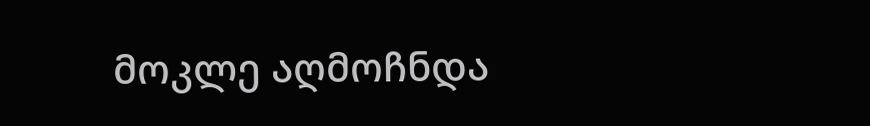მოკლე აღმოჩნდა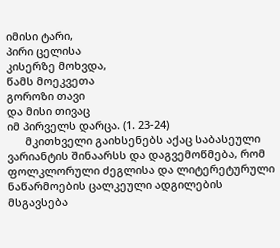იმისი ტარი,
პირი ცელისა
კისერზე მოხვდა,
წამს მოეკვეთა
გოროზი თავი
და მისი თივაც
იმ პირველს დარცა. (1. 23-24)
      მკითხველი გაიხსენებს აქაც საბასეული ვარიანტის შინაარსს და დაგვემოწმება, რომ ფოლკლორული ძეგლისა და ლიტერეტურული ნაწარმოების ცალკეული ადგილების მსგავსება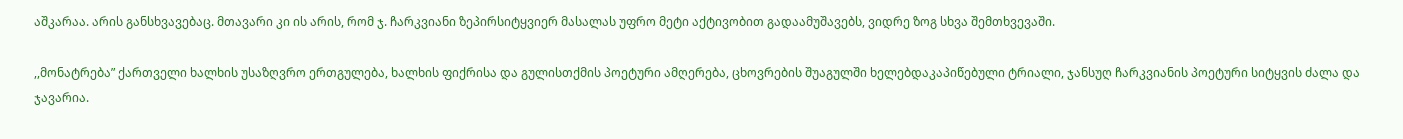აშკარაა. არის განსხვავებაც. მთავარი კი ის არის, რომ ჯ. ჩარკვიანი ზეპირსიტყვიერ მასალას უფრო მეტი აქტივობით გადაამუშავებს, ვიდრე ზოგ სხვა შემთხვევაში.

,,მონატრება” ქართველი ხალხის უსაზღვრო ერთგულება, ხალხის ფიქრისა და გულისთქმის პოეტური ამღერება, ცხოვრების შუაგულში ხელებდაკაპიწებული ტრიალი, ჯანსუღ ჩარკვიანის პოეტური სიტყვის ძალა და ჯავარია.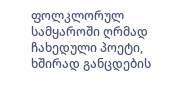ფოლკლორულ სამყაროში ღრმად ჩახედული პოეტი, ხშირად განცდების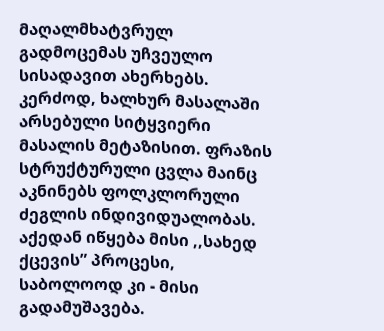მაღალმხატვრულ გადმოცემას უჩვეულო სისადავით ახერხებს. კერძოდ, ხალხურ მასალაში არსებული სიტყვიერი მასალის მეტაზისით. ფრაზის სტრუქტურული ცვლა მაინც აკნინებს ფოლკლორული ძეგლის ინდივიდუალობას. აქედან იწყება მისი ,,სახედ ქცევის” პროცესი, საბოლოოდ კი - მისი გადამუშავება.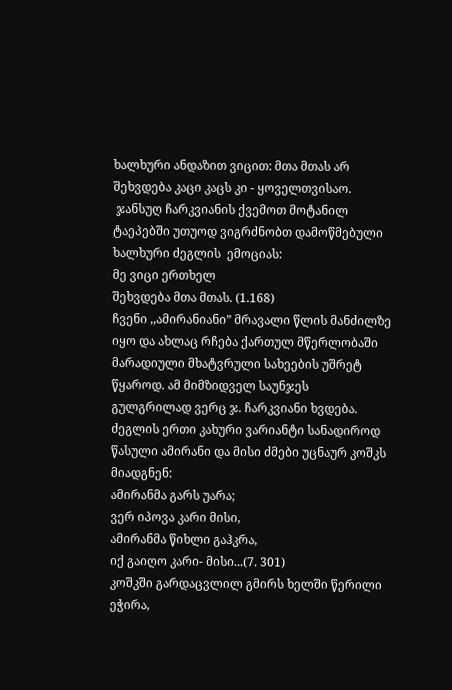ხალხური ანდაზით ვიცით: მთა მთას არ შეხვდება კაცი კაცს კი - ყოველთვისაო.
 ჯანსუღ ჩარკვიანის ქვემოთ მოტანილ ტაეპებში უთუოდ ვიგრძნობთ დამოწმებული ხალხური ძეგლის  ემოციას:
მე ვიცი ერთხელ
შეხვდება მთა მთას. (1.168)
ჩვენი ,,ამირანიანი” მრავალი წლის მანძილზე იყო და ახლაც რჩება ქართულ მწერლობაში  მარადიული მხატვრული სახეების უშრეტ წყაროდ. ამ მიმზიდველ საუნჯეს გულგრილად ვერც ჯ. ჩარკვიანი ხვდება.
ძეგლის ერთი კახური ვარიანტი სანადიროდ წასული ამირანი და მისი ძმები უცნაურ კოშკს მიადგნენ:
ამირანმა გარს უარა;
ვერ იპოვა კარი მისი,
ამირანმა წიხლი გაჰკრა,
იქ გაიღო კარი- მისი...(7. 301)
კოშკში გარდაცვლილ გმირს ხელში წერილი ეჭირა,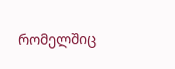რომელშიც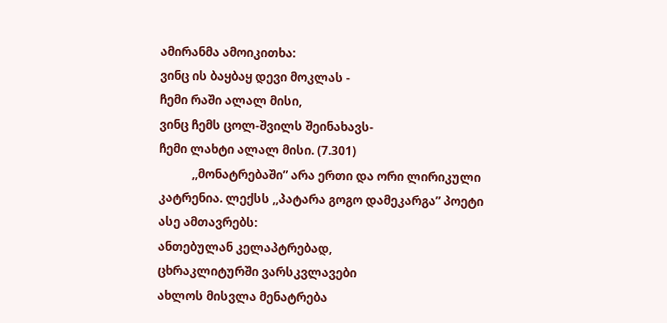ამირანმა ამოიკითხა:
ვინც ის ბაყბაყ დევი მოკლას -
ჩემი რაში ალალ მისი,
ვინც ჩემს ცოლ-შვილს შეინახავს-
ჩემი ლახტი ალალ მისი. (7.301)
           ,,მონატრებაში” არა ერთი და ორი ლირიკული კატრენია. ლექსს ,,პატარა გოგო დამეკარგა” პოეტი ასე ამთავრებს:
ანთებულან კელაპტრებად,
ცხრაკლიტურში ვარსკვლავები
ახლოს მისვლა მენატრება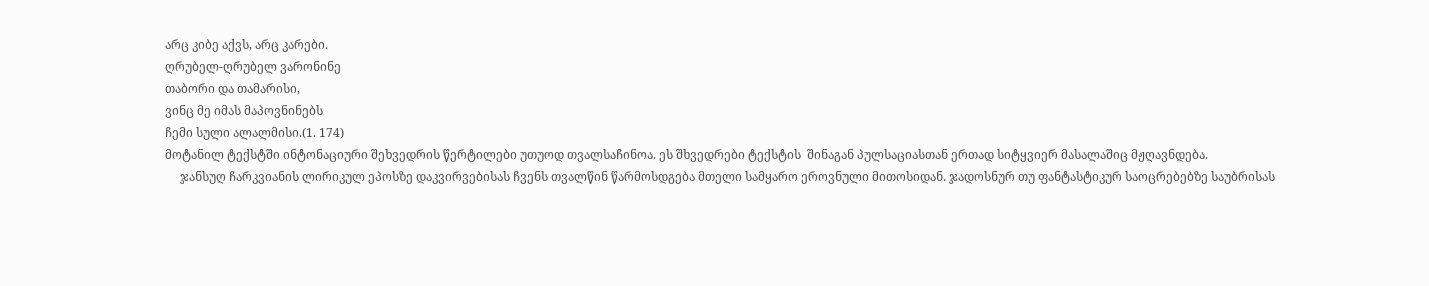არც კიბე აქვს, არც კარები.
ღრუბელ-ღრუბელ ვარონინე
თაბორი და თამარისი,
ვინც მე იმას მაპოვნინებს
ჩემი სული ალალმისი.(1. 174)
მოტანილ ტექსტში ინტონაციური შეხვედრის წერტილები უთუოდ თვალსაჩინოა. ეს შხვედრები ტექსტის  შინაგან პულსაციასთან ერთად სიტყვიერ მასალაშიც მჟღავნდება.
     ჯანსუღ ჩარკვიანის ლირიკულ ეპოსზე დაკვირვებისას ჩვენს თვალწინ წარმოსდგება მთელი სამყარო ეროვნული მითოსიდან. ჯადოსნურ თუ ფანტასტიკურ საოცრებებზე საუბრისას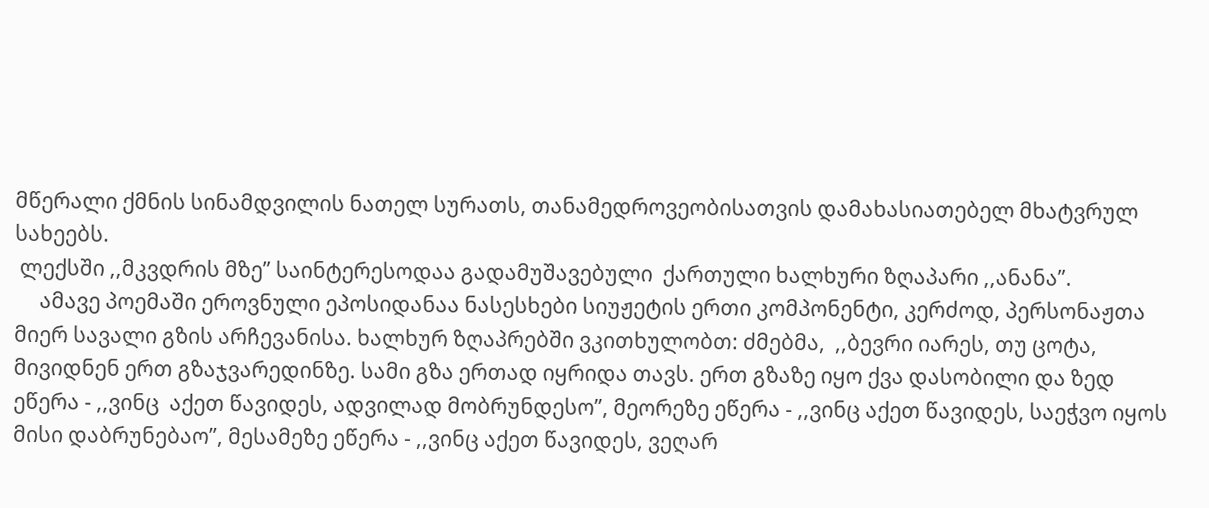მწერალი ქმნის სინამდვილის ნათელ სურათს, თანამედროვეობისათვის დამახასიათებელ მხატვრულ სახეებს.
 ლექსში ,,მკვდრის მზე” საინტერესოდაა გადამუშავებული  ქართული ხალხური ზღაპარი ,,ანანა”.
     ამავე პოემაში ეროვნული ეპოსიდანაა ნასესხები სიუჟეტის ერთი კომპონენტი, კერძოდ, პერსონაჟთა მიერ სავალი გზის არჩევანისა. ხალხურ ზღაპრებში ვკითხულობთ: ძმებმა,  ,,ბევრი იარეს, თუ ცოტა, მივიდნენ ერთ გზაჯვარედინზე. სამი გზა ერთად იყრიდა თავს. ერთ გზაზე იყო ქვა დასობილი და ზედ ეწერა - ,,ვინც  აქეთ წავიდეს, ადვილად მობრუნდესო”, მეორეზე ეწერა - ,,ვინც აქეთ წავიდეს, საეჭვო იყოს მისი დაბრუნებაო”, მესამეზე ეწერა - ,,ვინც აქეთ წავიდეს, ვეღარ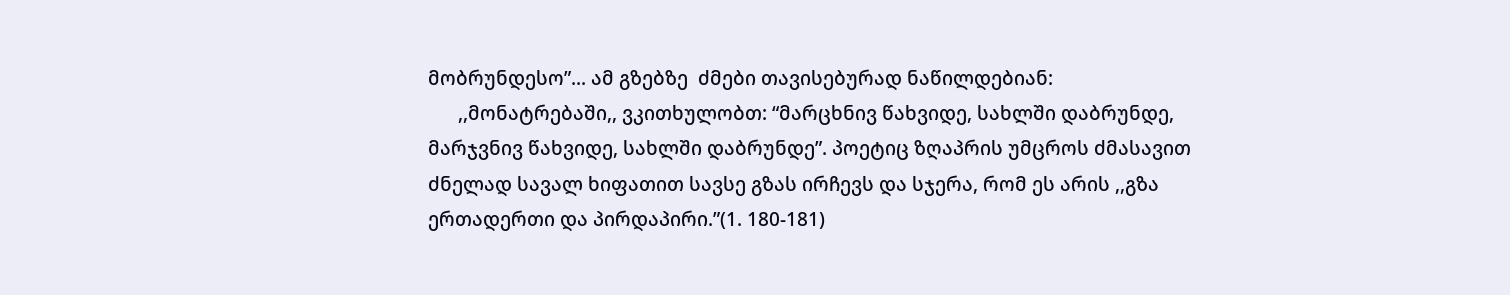მობრუნდესო”... ამ გზებზე  ძმები თავისებურად ნაწილდებიან:
      ,,მონატრებაში,, ვკითხულობთ: “მარცხნივ წახვიდე, სახლში დაბრუნდე, მარჯვნივ წახვიდე, სახლში დაბრუნდე”. პოეტიც ზღაპრის უმცროს ძმასავით ძნელად სავალ ხიფათით სავსე გზას ირჩევს და სჯერა, რომ ეს არის ,,გზა ერთადერთი და პირდაპირი.”(1. 180-181)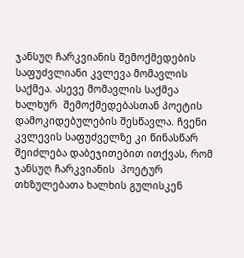ჯანსუღ ჩარკვიანის შემოქმედების საფუძვლიანი კვლევა მომავლის საქმეა. ასევე მომავლის საქმეა ხალხურ  შემოქმედებასთან პოეტის დამოკიდებულების შესწავლა. ჩვენი კვლევის საფუძველზე კი წინასწარ შეიძლება დაბეჯითებით ითქვას, რომ ჯანსუღ ჩარკვიანის  პოეტურ თხზულებათა ხალხის გულისკენ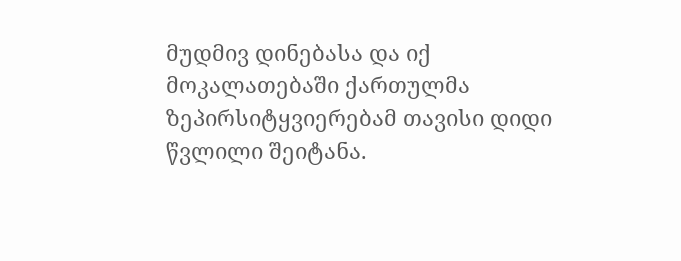მუდმივ დინებასა და იქ  მოკალათებაში ქართულმა ზეპირსიტყვიერებამ თავისი დიდი წვლილი შეიტანა.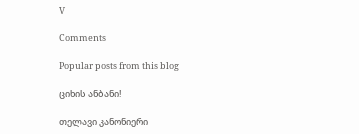V

Comments

Popular posts from this blog

ციხის ანბანი!

თელავი კანონიერი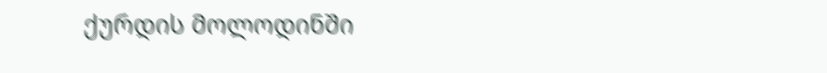ქურდის მოლოდინში